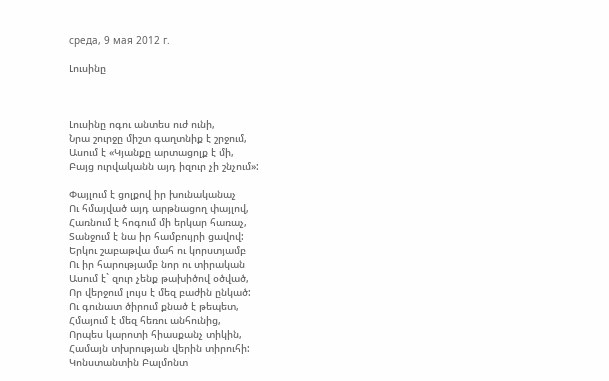среда, 9 мая 2012 г.

Լուսինը



Լուսինը ոգու անտես ուժ ունի,
Նրա շուրջը միշտ գաղտնիք է շրջում,
Ասում է «Կյանքը արտացոլք է մի,
Բայց ուրվականն այդ իզուր չի շնչում»:

Փայլում է ցոլքով իր խունականաչ
Ու հմայված այդ արթնացող փայլով,
Հառնում է հոգում մի երկար հառաչ,
Տանջում է նա իր համբույրի ցավով:
Երկու շաբաթվա մահ ու կորստյամբ
Ու իր հարությամբ նոր ու տիրական
Ասում է` զուր չենք թախիծով օծված,
Որ վերջում լույս է մեզ բաժին ընկած:
Ու գունատ ծիրում քնած է թեպետ,
Հմայում է մեզ հեռու անհունից,
Որպես կարոտի հիասքանչ տիկին,
Համայն տխրության վերին տիրուհի:
Կոնստանտին Բալմոնտ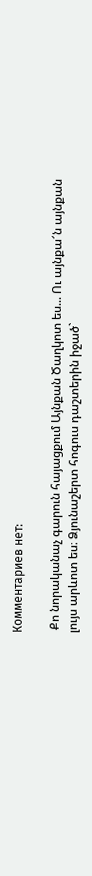Комментариев нет:

 Քո նորականաչ գարուն հայացքում Այնքան Ծաղկոտ ես... Ու այնքա՜ն այնքան լույս արևոտ ես։ Ձյունաշերտ հոգուս դաշտերին իջած`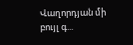Վաղորդյան մի բույլ գ...